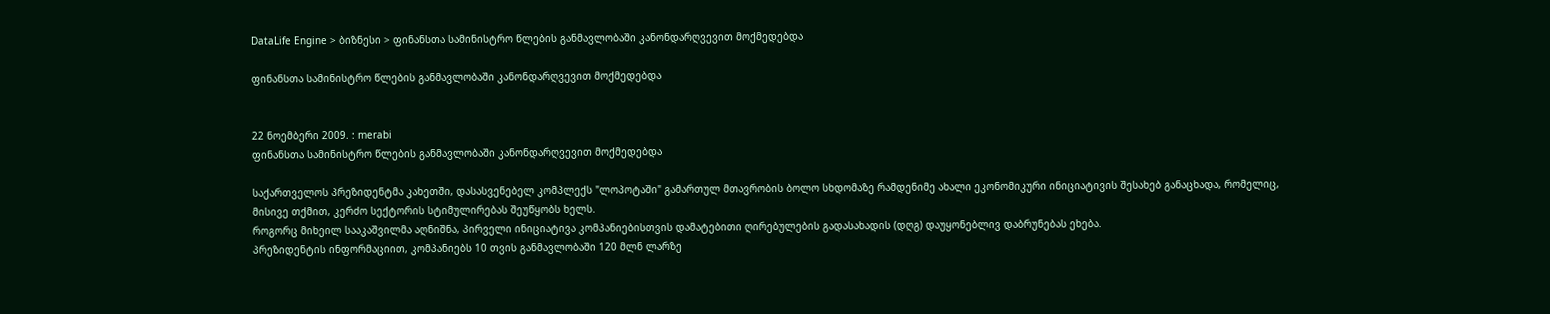DataLife Engine > ბიზნესი > ფინანსთა სამინისტრო წლების განმავლობაში კანონდარღვევით მოქმედებდა

ფინანსთა სამინისტრო წლების განმავლობაში კანონდარღვევით მოქმედებდა


22 ნოემბერი 2009. : merabi
ფინანსთა სამინისტრო წლების განმავლობაში კანონდარღვევით მოქმედებდა

საქართველოს პრეზიდენტმა კახეთში, დასასვენებელ კომპლექს "ლოპოტაში" გამართულ მთავრობის ბოლო სხდომაზე რამდენიმე ახალი ეკონომიკური ინიციატივის შესახებ განაცხადა, რომელიც, მისივე თქმით, კერძო სექტორის სტიმულირებას შეუწყობს ხელს.
როგორც მიხეილ სააკაშვილმა აღნიშნა, პირველი ინიციატივა კომპანიებისთვის დამატებითი ღირებულების გადასახადის (დღგ) დაუყონებლივ დაბრუნებას ეხება.
პრეზიდენტის ინფორმაციით, კომპანიებს 10 თვის განმავლობაში 120 მლნ ლარზე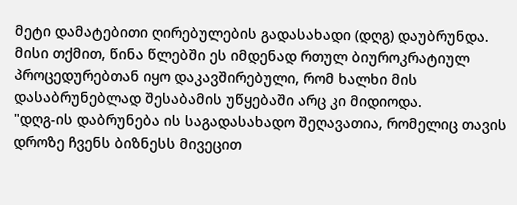მეტი დამატებითი ღირებულების გადასახადი (დღგ) დაუბრუნდა.
მისი თქმით, წინა წლებში ეს იმდენად რთულ ბიუროკრატიულ პროცედურებთან იყო დაკავშირებული, რომ ხალხი მის დასაბრუნებლად შესაბამის უწყებაში არც კი მიდიოდა.
"დღგ-ის დაბრუნება ის საგადასახადო შეღავათია, რომელიც თავის დროზე ჩვენს ბიზნესს მივეცით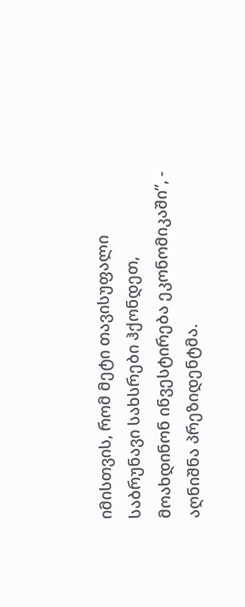იმისთვის, რომ მეტი თავისუფალი საბრუნავი სახსრები ჰქონდეთ, მოახდინონ ინვესტირება ეკონომიკაში”, - აღნიშნა პრეზიდენტმა.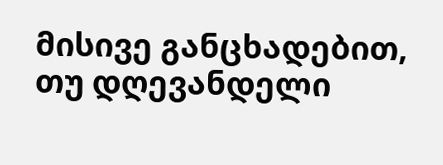მისივე განცხადებით, თუ დღევანდელი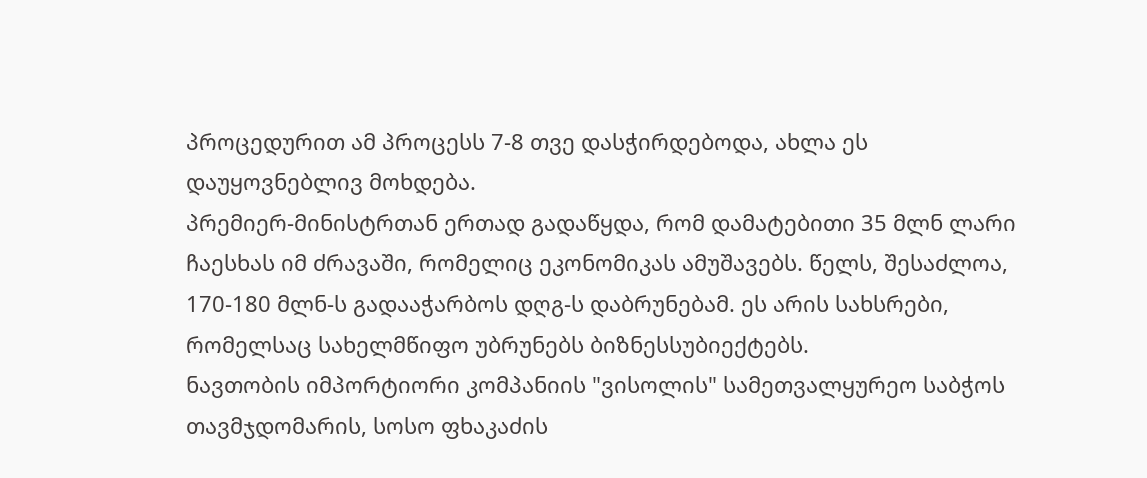პროცედურით ამ პროცესს 7-8 თვე დასჭირდებოდა, ახლა ეს დაუყოვნებლივ მოხდება.
პრემიერ-მინისტრთან ერთად გადაწყდა, რომ დამატებითი 35 მლნ ლარი ჩაესხას იმ ძრავაში, რომელიც ეკონომიკას ამუშავებს. წელს, შესაძლოა, 170-180 მლნ-ს გადააჭარბოს დღგ-ს დაბრუნებამ. ეს არის სახსრები, რომელსაც სახელმწიფო უბრუნებს ბიზნესსუბიექტებს.
ნავთობის იმპორტიორი კომპანიის "ვისოლის" სამეთვალყურეო საბჭოს თავმჯდომარის, სოსო ფხაკაძის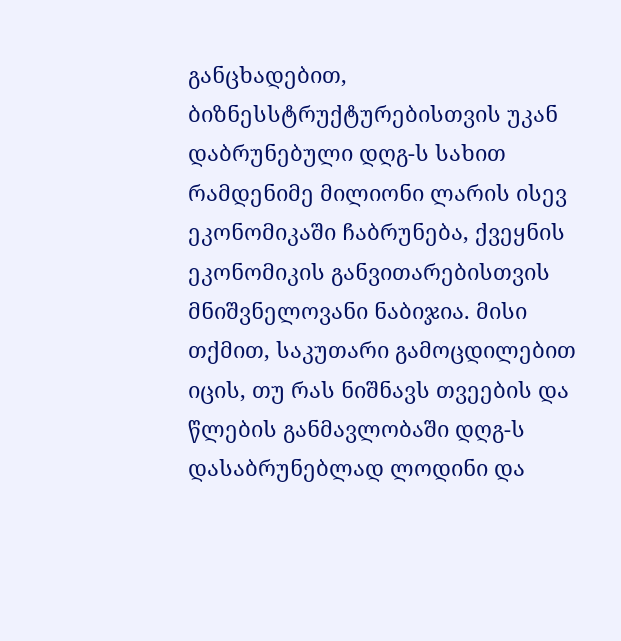განცხადებით, ბიზნესსტრუქტურებისთვის უკან დაბრუნებული დღგ-ს სახით რამდენიმე მილიონი ლარის ისევ ეკონომიკაში ჩაბრუნება, ქვეყნის ეკონომიკის განვითარებისთვის მნიშვნელოვანი ნაბიჯია. მისი თქმით, საკუთარი გამოცდილებით იცის, თუ რას ნიშნავს თვეების და წლების განმავლობაში დღგ-ს დასაბრუნებლად ლოდინი და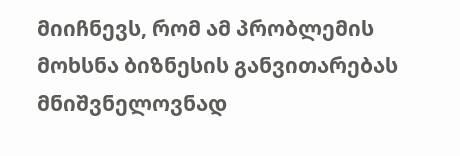მიიჩნევს, რომ ამ პრობლემის მოხსნა ბიზნესის განვითარებას მნიშვნელოვნად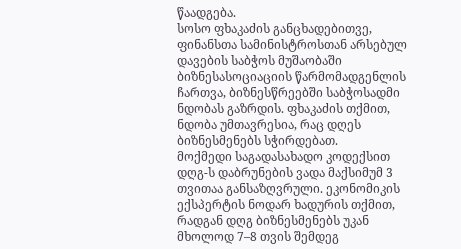წაადგება.
სოსო ფხაკაძის განცხადებითვე, ფინანსთა სამინისტროსთან არსებულ დავების საბჭოს მუშაობაში ბიზნესასოციაციის წარმომადგენლის ჩართვა, ბიზნესწრეებში საბჭოსადმი ნდობას გაზრდის. ფხაკაძის თქმით, ნდობა უმთავრესია, რაც დღეს ბიზნესმენებს სჭირდებათ.
მოქმედი საგადასახადო კოდექსით დღგ-ს დაბრუნების ვადა მაქსიმუმ 3 თვითაა განსაზღვრული. ეკონომიკის ექსპერტის ნოდარ ხადურის თქმით, რადგან დღგ ბიზნესმენებს უკან მხოლოდ 7–8 თვის შემდეგ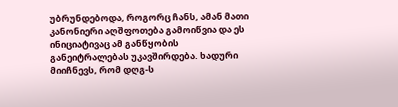უბრუნდებოდა, როგორც ჩანს, ამან მათი კანონიერი აღშფოთება გამოიწვია და ეს ინიციატივაც ამ განწყობის განეიტრალებას უკავშირდება. ხადური მიიჩნევს, რომ დღგ-ს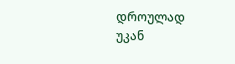დროულად უკან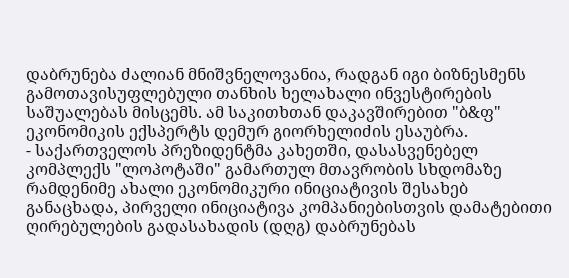დაბრუნება ძალიან მნიშვნელოვანია, რადგან იგი ბიზნესმენს გამოთავისუფლებული თანხის ხელახალი ინვესტირების საშუალებას მისცემს. ამ საკითხთან დაკავშირებით "ბ&ფ" ეკონომიკის ექსპერტს დემურ გიორხელიძის ესაუბრა.
- საქართველოს პრეზიდენტმა კახეთში, დასასვენებელ კომპლექს "ლოპოტაში" გამართულ მთავრობის სხდომაზე რამდენიმე ახალი ეკონომიკური ინიციატივის შესახებ განაცხადა, პირველი ინიციატივა კომპანიებისთვის დამატებითი ღირებულების გადასახადის (დღგ) დაბრუნებას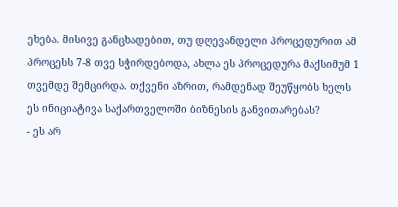ეხება. მისივე განცხადებით, თუ დღევანდელი პროცედურით ამ პროცესს 7-8 თვე სჭირდებოდა, ახლა ეს პროცედურა მაქსიმუმ 1 თვემდე შემცირდა. თქვენი აზრით, რამდენად შეუწყობს ხელს ეს ინიციატივა საქართველოში ბიზნესის განვითარებას?
- ეს არ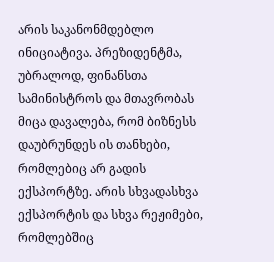არის საკანონმდებლო ინიციატივა. პრეზიდენტმა, უბრალოდ, ფინანსთა სამინისტროს და მთავრობას მიცა დავალება, რომ ბიზნესს დაუბრუნდეს ის თანხები, რომლებიც არ გადის ექსპორტზე. არის სხვადასხვა ექსპორტის და სხვა რეჟიმები, რომლებშიც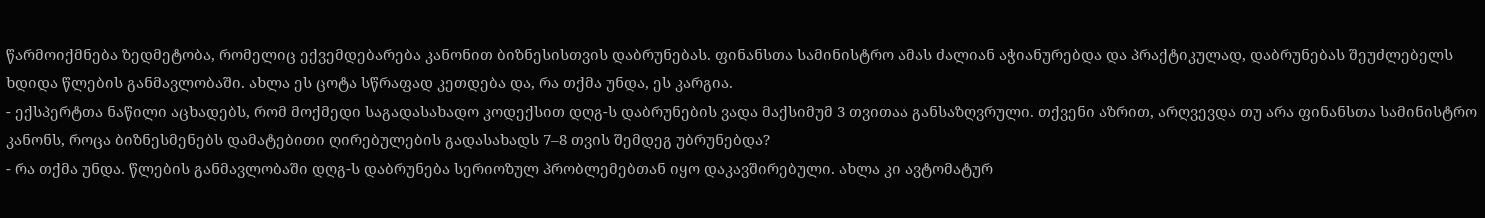წარმოიქმნება ზედმეტობა, რომელიც ექვემდებარება კანონით ბიზნესისთვის დაბრუნებას. ფინანსთა სამინისტრო ამას ძალიან აჭიანურებდა და პრაქტიკულად, დაბრუნებას შეუძლებელს ხდიდა წლების განმავლობაში. ახლა ეს ცოტა სწრაფად კეთდება და, რა თქმა უნდა, ეს კარგია.
- ექსპერტთა ნაწილი აცხადებს, რომ მოქმედი საგადასახადო კოდექსით დღგ-ს დაბრუნების ვადა მაქსიმუმ 3 თვითაა განსაზღვრული. თქვენი აზრით, არღვევდა თუ არა ფინანსთა სამინისტრო კანონს, როცა ბიზნესმენებს დამატებითი ღირებულების გადასახადს 7–8 თვის შემდეგ უბრუნებდა?
- რა თქმა უნდა. წლების განმავლობაში დღგ-ს დაბრუნება სერიოზულ პრობლემებთან იყო დაკავშირებული. ახლა კი ავტომატურ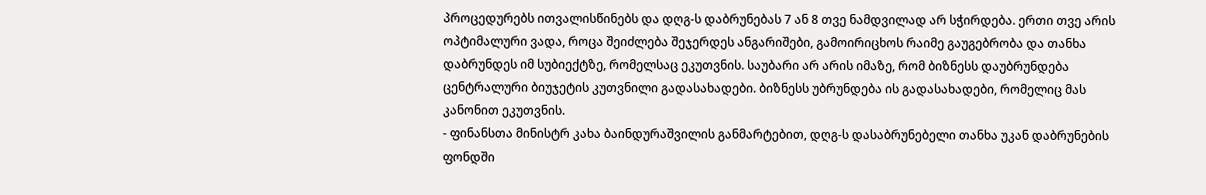პროცედურებს ითვალისწინებს და დღგ-ს დაბრუნებას 7 ან 8 თვე ნამდვილად არ სჭირდება. ერთი თვე არის ოპტიმალური ვადა, როცა შეიძლება შეჯერდეს ანგარიშები, გამოირიცხოს რაიმე გაუგებრობა და თანხა დაბრუნდეს იმ სუბიექტზე, რომელსაც ეკუთვნის. საუბარი არ არის იმაზე, რომ ბიზნესს დაუბრუნდება ცენტრალური ბიუჯეტის კუთვნილი გადასახადები. ბიზნესს უბრუნდება ის გადასახადები, რომელიც მას კანონით ეკუთვნის.
- ფინანსთა მინისტრ კახა ბაინდურაშვილის განმარტებით, დღგ-ს დასაბრუნებელი თანხა უკან დაბრუნების ფონდში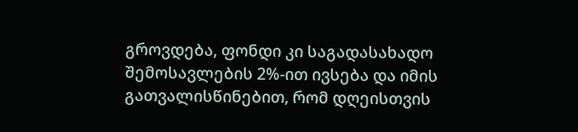გროვდება, ფონდი კი საგადასახადო შემოსავლების 2%-ით ივსება და იმის გათვალისწინებით, რომ დღეისთვის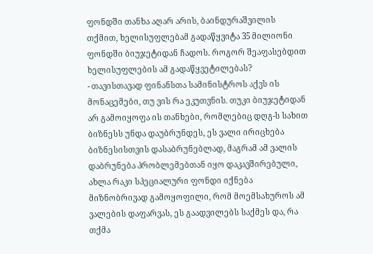ფონდში თანხა აღარ არის, ბაინდურაშვილის თქმით, ხელისუფლებამ გადაწყვიტა 35 მილიონი ფონდში ბიუჯეტიდან ჩადოს. როგორ შეაფასებდით ხელისუფლების ამ გადაწყვეტილებას?
- თავისთავად ფინანსთა სამინისტროს აქვს ის მონაცემები, თუ ვის რა ეკუთვნის. თუკი ბიუჯეტიდან არ გამოიყოფა ის თანხები, რომლებიც დღგ-ს სახით ბიზნესს უნდა დაუბრუნდეს, ეს ვალი ირიცხება ბიზნესისთვის დასაბრუნებლად, მაგრამ ამ ვალის დაბრუნება პრობლემებთან იყო დაკავშირებული, ახლა რაკი სპეციალური ფონდი იქნება მიზნობრივად გამოყოფილი, რომ მოემსახუროს ამ ვალების დაფარვას, ეს გაადვილებს საქმეს და, რა თქმა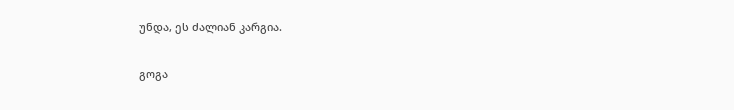უნდა, ეს ძალიან კარგია.

გოგა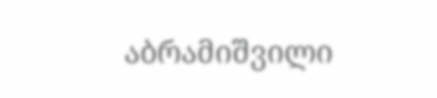აბრამიშვილი